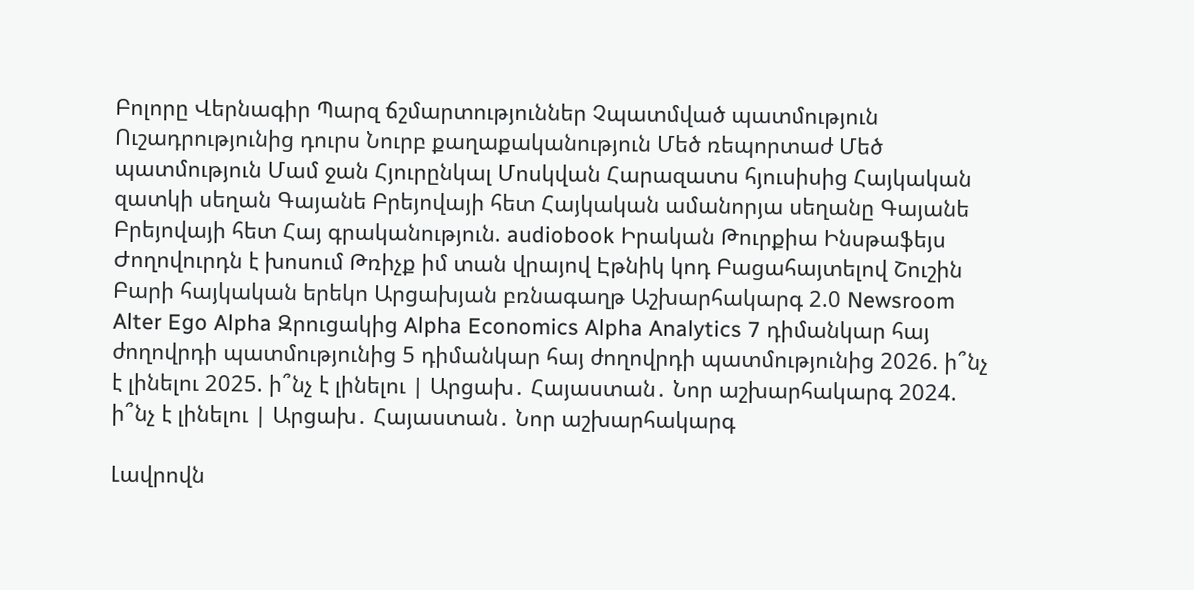Բոլորը Վերնագիր Պարզ ճշմարտություններ Չպատմված պատմություն Ուշադրությունից դուրս Նուրբ քաղաքականություն Մեծ ռեպորտաժ Մեծ պատմություն Մամ ջան Հյուրընկալ Մոսկվան Հարազատս հյուսիսից Հայկական զատկի սեղան Գայանե Բրեյովայի հետ Հայկական ամանորյա սեղանը Գայանե Բրեյովայի հետ Հայ գրականություն. audiobook Իրական Թուրքիա Ինսթաֆեյս Ժողովուրդն է խոսում Թռիչք իմ տան վրայով Էթնիկ կոդ Բացահայտելով Շուշին Բարի հայկական երեկո Արցախյան բռնագաղթ Աշխարհակարգ 2.0 Newsroom Alter Ego Alpha Զրուցակից Alpha Economics Alpha Analytics 7 դիմանկար հայ ժողովրդի պատմությունից 5 դիմանկար հայ ժողովրդի պատմությունից 2026. ի՞նչ է լինելու 2025. ի՞նչ է լինելու | Արցախ․ Հայաստան․ Նոր աշխարհակարգ 2024. ի՞նչ է լինելու | Արցախ․ Հայաստան․ Նոր աշխարհակարգ

Լավրովն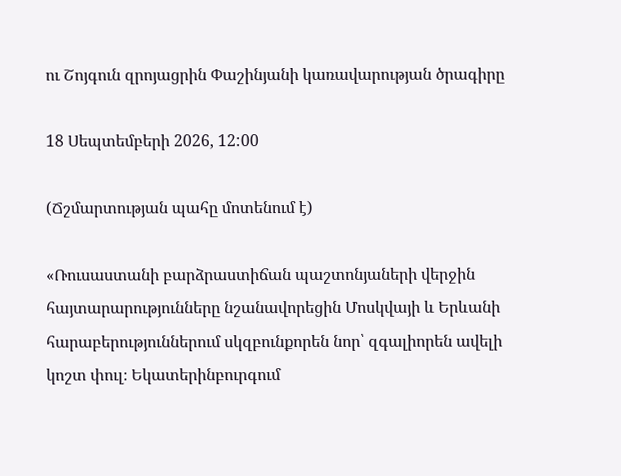ու Շոյգուն զրոյացրին Փաշինյանի կառավարության ծրագիրը

18 Սեպտեմբերի 2026, 12:00

(Ճշմարտության պահը մոտենում է)

«Ռուսաստանի բարձրաստիճան պաշտոնյաների վերջին հայտարարությունները նշանավորեցին Մոսկվայի և Երևանի հարաբերություններում սկզբունքորեն նոր՝ զգալիորեն ավելի կոշտ փուլ։ Եկատերինբուրգում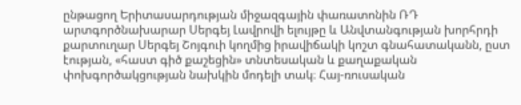ընթացող Երիտասարդության միջազգային փառատոնին ՌԴ արտգործնախարար Սերգեյ Լավրովի ելույթը և Անվտանգության խորհրդի քարտուղար Սերգեյ Շոյգուի կողմից իրավիճակի կոշտ գնահատականն, ըստ էության, «հաստ գիծ քաշեցին» տնտեսական և քաղաքական փոխգործակցության նախկին մոդելի տակ։ Հայ-ռուսական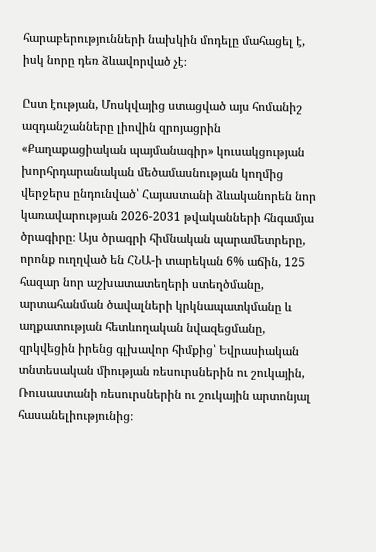հարաբերությունների նախկին մոդելը մահացել է, իսկ նորը դեռ ձևավորված չէ։

Ըստ էության, Մոսկվայից ստացված այս հոմանիշ ազդանշանները լիովին զրոյացրին «Քաղաքացիական պայմանագիր» կուսակցության խորհրդարանական մեծամասնության կողմից վերջերս ընդունված՝ Հայաստանի ձևականորեն նոր կառավարության 2026-2031 թվականների հնգամյա ծրագիրը։ Այս ծրագրի հիմնական պարամետրերը, որոնք ուղղված են ՀՆԱ-ի տարեկան 6% աճին, 125 հազար նոր աշխատատեղերի ստեղծմանը, արտահանման ծավալների կրկնապատկմանը և աղքատության հետևողական նվազեցմանը, զրկվեցին իրենց գլխավոր հիմքից՝ Եվրասիական տնտեսական միության ռեսուրսներին ու շուկային, Ռուսաստանի ռեսուրսներին ու շուկային արտոնյալ հասանելիությունից։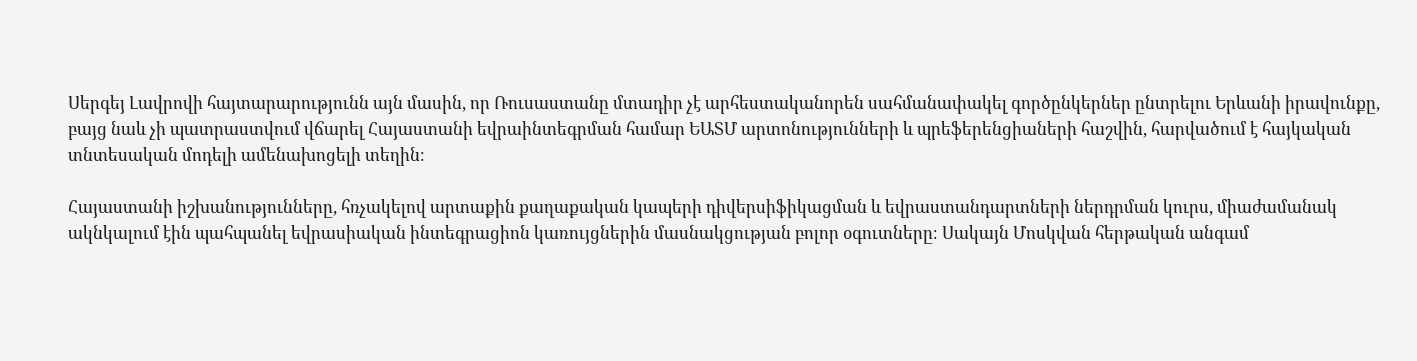Սերգեյ Լավրովի հայտարարությունն այն մասին, որ Ռուսաստանը մտադիր չէ արհեստականորեն սահմանափակել գործընկերներ ընտրելու Երևանի իրավունքը, բայց նաև չի պատրաստվում վճարել Հայաստանի եվրաինտեգրման համար ԵԱՏՄ արտոնությունների և պրեֆերենցիաների հաշվին, հարվածում է հայկական տնտեսական մոդելի ամենախոցելի տեղին։

Հայաստանի իշխանությունները, հռչակելով արտաքին քաղաքական կապերի դիվերսիֆիկացման և եվրաստանդարտների ներդրման կուրս, միաժամանակ ակնկալում էին պահպանել եվրասիական ինտեգրացիոն կառույցներին մասնակցության բոլոր օգուտները։ Սակայն Մոսկվան հերթական անգամ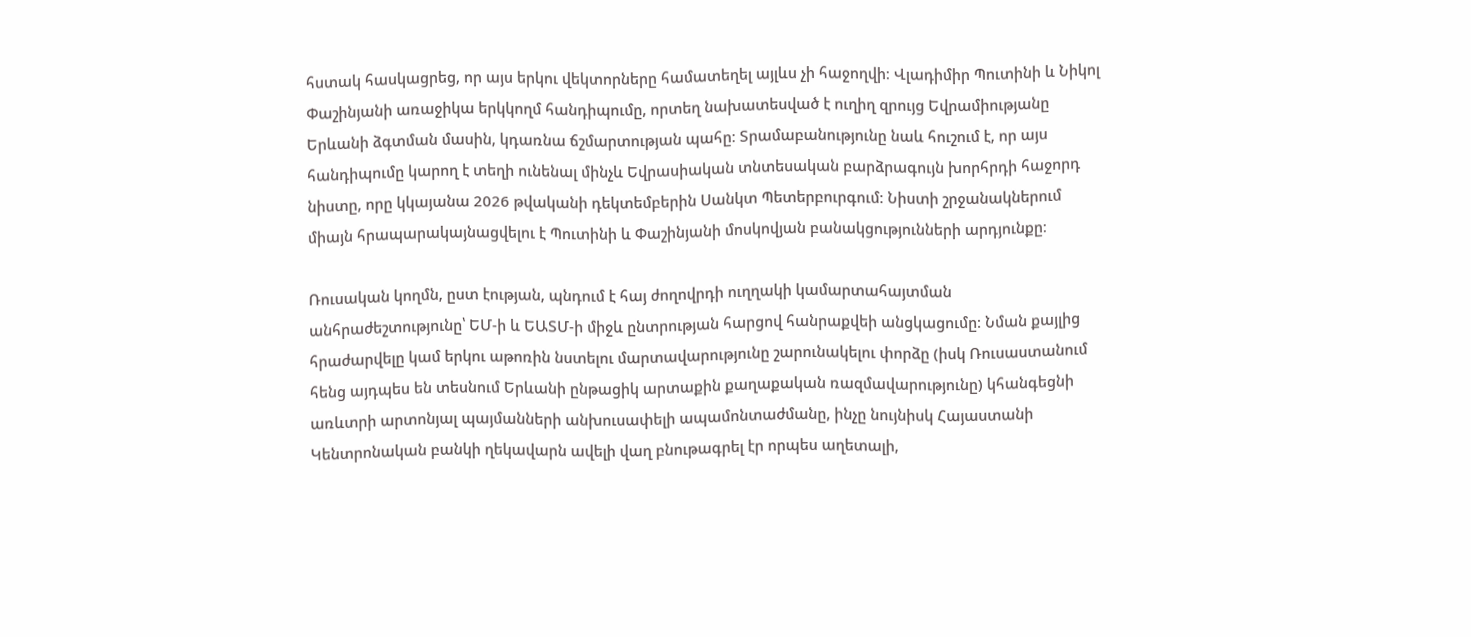հստակ հասկացրեց, որ այս երկու վեկտորները համատեղել այլևս չի հաջողվի։ Վլադիմիր Պուտինի և Նիկոլ Փաշինյանի առաջիկա երկկողմ հանդիպումը, որտեղ նախատեսված է ուղիղ զրույց Եվրամիությանը Երևանի ձգտման մասին, կդառնա ճշմարտության պահը։ Տրամաբանությունը նաև հուշում է, որ այս հանդիպումը կարող է տեղի ունենալ մինչև Եվրասիական տնտեսական բարձրագույն խորհրդի հաջորդ նիստը, որը կկայանա 2026 թվականի դեկտեմբերին Սանկտ Պետերբուրգում։ Նիստի շրջանակներում միայն հրապարակայնացվելու է Պուտինի և Փաշինյանի մոսկովյան բանակցությունների արդյունքը։

Ռուսական կողմն, ըստ էության, պնդում է հայ ժողովրդի ուղղակի կամարտահայտման անհրաժեշտությունը՝ ԵՄ-ի և ԵԱՏՄ-ի միջև ընտրության հարցով հանրաքվեի անցկացումը։ Նման քայլից հրաժարվելը կամ երկու աթոռին նստելու մարտավարությունը շարունակելու փորձը (իսկ Ռուսաստանում հենց այդպես են տեսնում Երևանի ընթացիկ արտաքին քաղաքական ռազմավարությունը) կհանգեցնի առևտրի արտոնյալ պայմանների անխուսափելի ապամոնտաժմանը, ինչը նույնիսկ Հայաստանի Կենտրոնական բանկի ղեկավարն ավելի վաղ բնութագրել էր որպես աղետալի,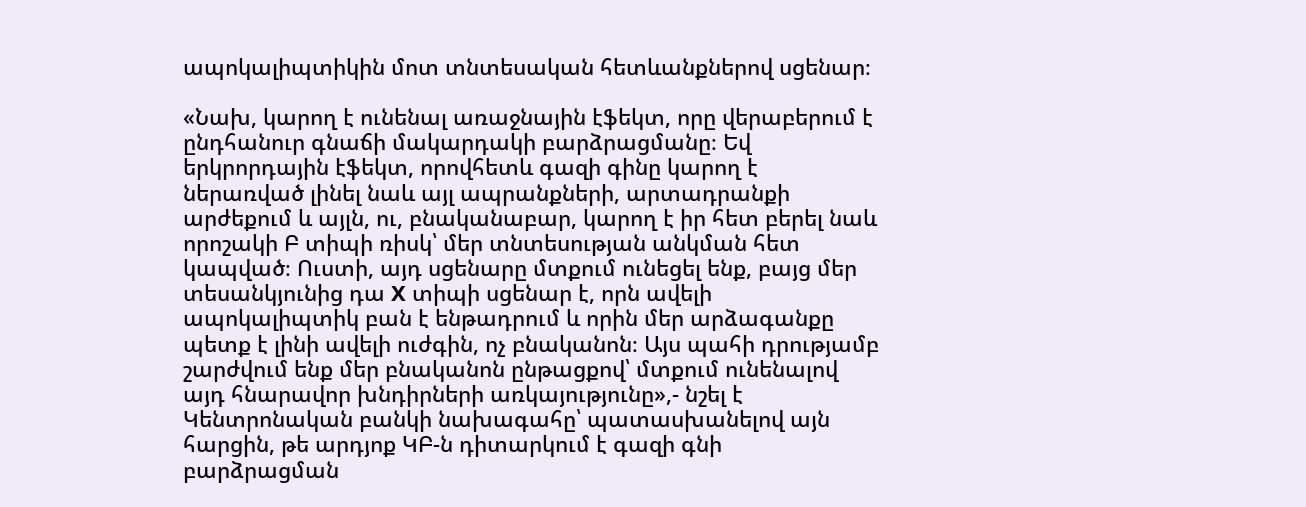ապոկալիպտիկին մոտ տնտեսական հետևանքներով սցենար։

«Նախ, կարող է ունենալ առաջնային էֆեկտ, որը վերաբերում է ընդհանուր գնաճի մակարդակի բարձրացմանը։ Եվ երկրորդային էֆեկտ, որովհետև գազի գինը կարող է ներառված լինել նաև այլ ապրանքների, արտադրանքի արժեքում և այլն, ու, բնականաբար, կարող է իր հետ բերել նաև որոշակի Բ տիպի ռիսկ՝ մեր տնտեսության անկման հետ կապված։ Ուստի, այդ սցենարը մտքում ունեցել ենք, բայց մեր տեսանկյունից դա X տիպի սցենար է, որն ավելի ապոկալիպտիկ բան է ենթադրում և որին մեր արձագանքը պետք է լինի ավելի ուժգին, ոչ բնականոն։ Այս պահի դրությամբ շարժվում ենք մեր բնականոն ընթացքով՝ մտքում ունենալով այդ հնարավոր խնդիրների առկայությունը»,- նշել է Կենտրոնական բանկի նախագահը՝ պատասխանելով այն հարցին, թե արդյոք ԿԲ-ն դիտարկում է գազի գնի բարձրացման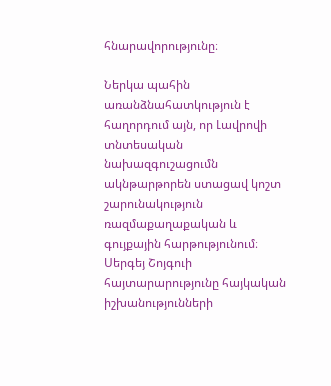հնարավորությունը։

Ներկա պահին առանձնահատկություն է հաղորդում այն, որ Լավրովի տնտեսական նախազգուշացումն ակնթարթորեն ստացավ կոշտ շարունակություն ռազմաքաղաքական և գույքային հարթությունում։ Սերգեյ Շոյգուի հայտարարությունը հայկական իշխանությունների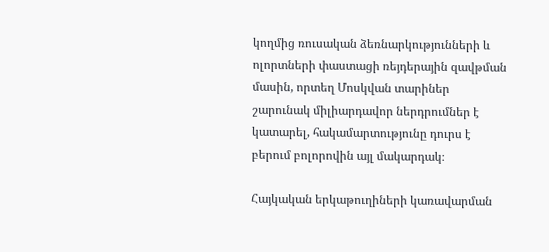կողմից ռուսական ձեռնարկությունների և ոլորտների փաստացի ռեյդերային զավթման մասին, որտեղ Մոսկվան տարիներ շարունակ միլիարդավոր ներդրումներ է կատարել, հակամարտությունը դուրս է բերում բոլորովին այլ մակարդակ։

Հայկական երկաթուղիների կառավարման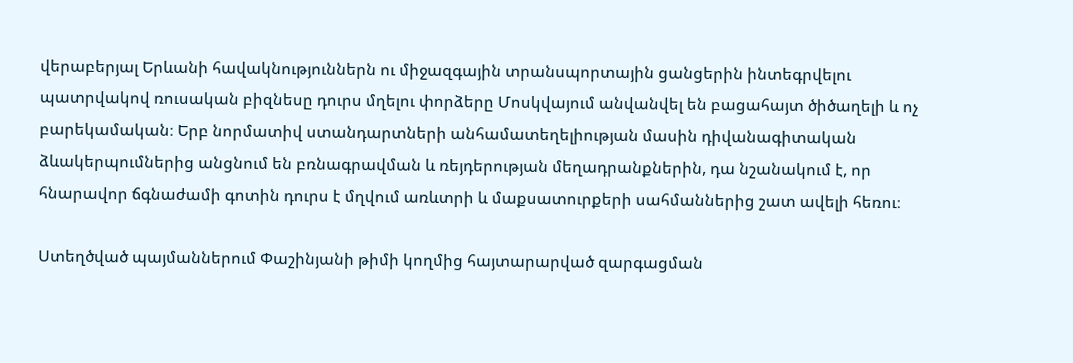վերաբերյալ Երևանի հավակնություններն ու միջազգային տրանսպորտային ցանցերին ինտեգրվելու պատրվակով ռուսական բիզնեսը դուրս մղելու փորձերը Մոսկվայում անվանվել են բացահայտ ծիծաղելի և ոչ բարեկամական։ Երբ նորմատիվ ստանդարտների անհամատեղելիության մասին դիվանագիտական ձևակերպումներից անցնում են բռնագրավման և ռեյդերության մեղադրանքներին, դա նշանակում է, որ հնարավոր ճգնաժամի գոտին դուրս է մղվում առևտրի և մաքսատուրքերի սահմաններից շատ ավելի հեռու։

Ստեղծված պայմաններում Փաշինյանի թիմի կողմից հայտարարված զարգացման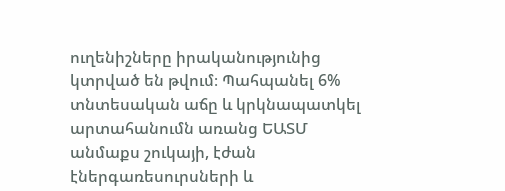ուղենիշները իրականությունից կտրված են թվում։ Պահպանել 6% տնտեսական աճը և կրկնապատկել արտահանումն առանց ԵԱՏՄ անմաքս շուկայի, էժան էներգառեսուրսների և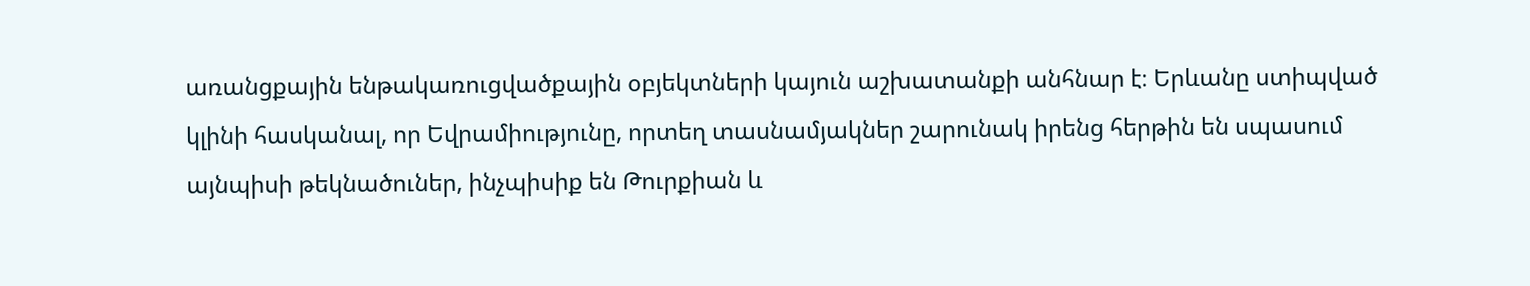առանցքային ենթակառուցվածքային օբյեկտների կայուն աշխատանքի անհնար է։ Երևանը ստիպված կլինի հասկանալ, որ Եվրամիությունը, որտեղ տասնամյակներ շարունակ իրենց հերթին են սպասում այնպիսի թեկնածուներ, ինչպիսիք են Թուրքիան և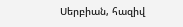Սերբիան, հազիվ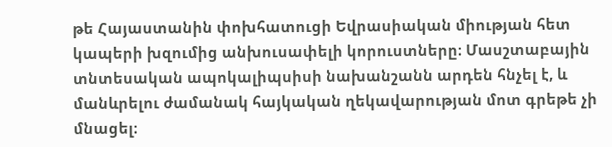թե Հայաստանին փոխհատուցի Եվրասիական միության հետ կապերի խզումից անխուսափելի կորուստները։ Մասշտաբային տնտեսական ապոկալիպսիսի նախանշանն արդեն հնչել է, և մանևրելու ժամանակ հայկական ղեկավարության մոտ գրեթե չի մնացել։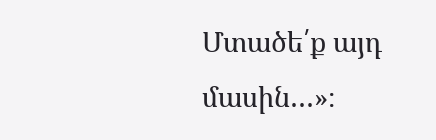Մտածե՛ք այդ մասին…»։